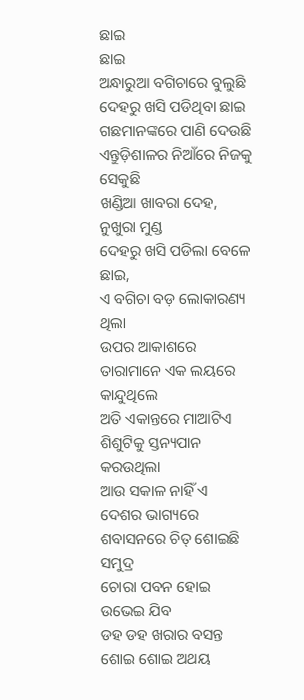ଛାଇ
ଛାଇ
ଅନ୍ଧାରୁଆ ବଗିଚାରେ ବୁଲୁଛି
ଦେହରୁ ଖସି ପଡିଥିବା ଛାଇ
ଗଛମାନଙ୍କରେ ପାଣି ଦେଉଛି
ଏନ୍ତୁଡ଼ିଶାଳର ନିଆଁରେ ନିଜକୁ ସେକୁଛି
ଖଣ୍ଡିଆ ଖାବରା ଦେହ, ନୁଖୁରା ମୁଣ୍ଡ
ଦେହରୁ ଖସି ପଡିଲା ବେଳେ ଛାଇ,
ଏ ବଗିଚା ବଡ଼ ଲୋକାରଣ୍ୟ ଥିଲା
ଉପର ଆକାଶରେ ତାରାମାନେ ଏକ ଲୟରେ କାନ୍ଦୁଥିଲେ
ଅତି ଏକାନ୍ତରେ ମାଆଟିଏ
ଶିଶୁଟିକୁ ସ୍ତନ୍ୟପାନ କରଉଥିଲା
ଆଉ ସକାଳ ନାହିଁ ଏ ଦେଶର ଭାଗ୍ୟରେ
ଶବାସନରେ ଚିତ୍ ଶୋଇଛି ସମୁଦ୍ର
ଚୋରା ପବନ ହୋଇ ଉଭେଇ ଯିବ
ଡହ ଡହ ଖରାର ବସନ୍ତ
ଶୋଇ ଶୋଇ ଅଥୟ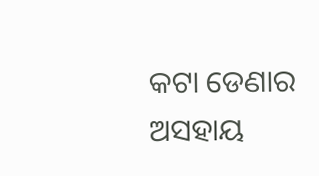କଟା ଡେଣାର ଅସହାୟ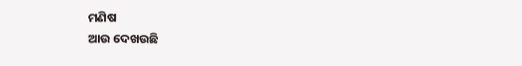ମଣିଷ
ଆଉ ଦେଖଉଛି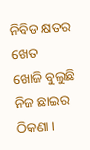ନିବିଡ କ୍ଷତର ଖେତ
ଖୋଜି ବୁଲୁଛି ନିଜ ଛାଇର ଠିକଣା ।